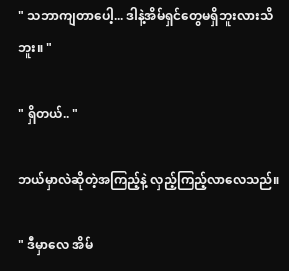" သဘာကျတာပေါ့... ဒါနဲ့အိမ်ရှင်တွေမရှိဘူးလားသိဘူး။ "

" ရှိတယ်.. "

ဘယ်မှာလဲဆိုတဲ့အကြည့်နဲ့ လှည့်ကြည့်လာလေသည်။

" ဒီမှာလေ အိမ်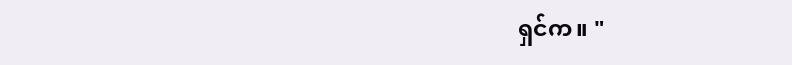ရှင်က။ "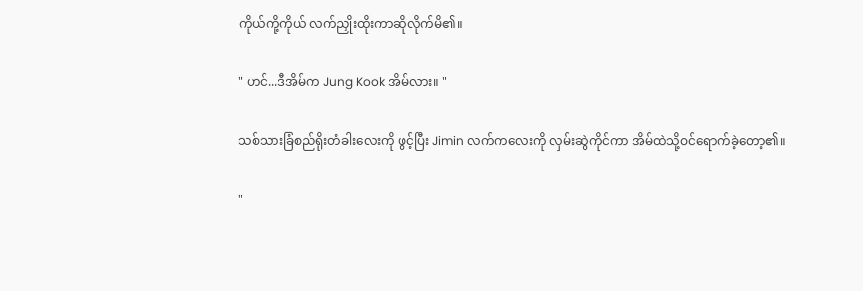ကိုယ်ကို့ကိုယ် လက်ညှိုးထိုးကာဆိုလိုက်မိ၏။

" ဟင်...ဒီအိမ်က Jung Kook အိမ်လား။ "

သစ်သားခြံစည်ရိုးတံခါးလေးကို ဖွင့်ပြီး Jimin လက်ကလေးကို လှမ်းဆွဲကိုင်ကာ အိမ်ထဲသို့ဝင်ရောက်ခဲ့တော့၏။

"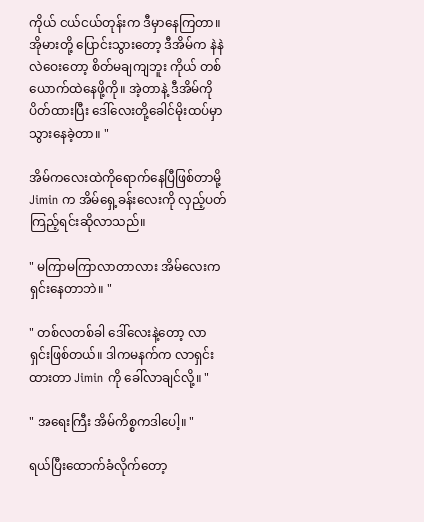ကိုယ် ငယ်ငယ်တုန်းက ဒီမှာနေကြတာ။ အိုမားတို့ ပြောင်းသွားတော့ ဒီအိမ်က နဲနဲလဲဝေးတော့ စိတ်မချကျဘူး ကိုယ် တစ်ယောက်ထဲနေဖို့ကို။ အဲ့တာနဲ့ ဒီအိမ်ကိုပိတ်ထားပြီး ဒေါ်လေးတို့ခေါင်မိုးထပ်မှာ သွားနေခဲ့တာ။ "

အိမ်ကလေးထဲကိုရောက်နေပြီဖြစ်တာမို့ Jimin က အိမ်ရှေ့ခန်းလေးကို လှည့်ပတ်ကြည့်ရင်းဆိုလာသည်။

" မကြာမကြာလာတာလား အိမ်လေးကရှင်းနေတာဘဲ။ "

" တစ်လတစ်ခါ ဒေါ်လေးနဲ့တော့ လာရှင်းဖြစ်တယ်။ ဒါကမနက်က လာရှင်းထားတာ Jimin ကို ခေါ်လာချင်လို့။ "

" အရေးကြီး အိမ်ကိစ္စကဒါပေါ့။ "

ရယ်ပြီးထောက်ခံလိုက်တော့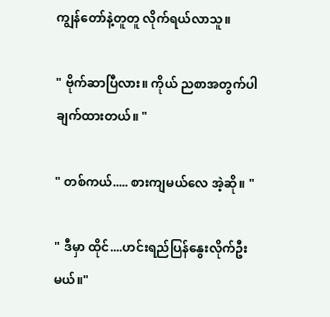ကျွန်တော်နဲ့တူတူ လိုက်ရယ်လာသူ။

" ဗိုက်ဆာပြီလား။ ကိုယ် ညစာအတွက်ပါ ချက်ထားတယ်။ "

" တစ်ကယ်..... စားကျမယ်လေ အဲ့ဆို။ "

" ဒီမှာ ထိုင်....ဟင်းရည်ပြန်နွေးလိုက်ဦးမယ်။"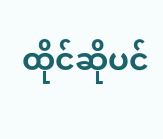ထိုင်ဆိုပင်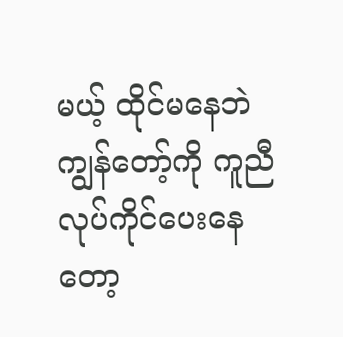မယ့် ထိုင်မနေဘဲ ကျွန်တော့်ကို ကူညီလုပ်ကိုင်ပေးနေတော့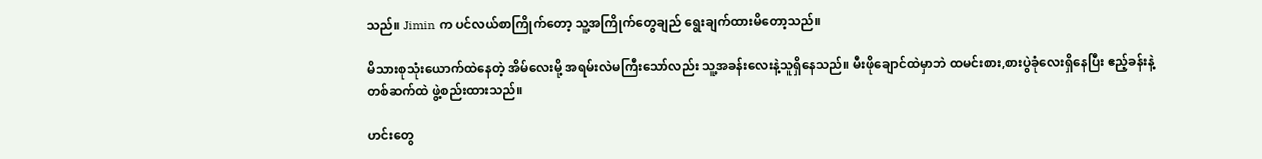သည်။ Jimin က ပင်လယ်စာကြိုက်တော့ သူ့အကြိုက်တွေချည် ရွေးချက်ထားမိတော့သည်။

မိသားစုသုံးယောက်ထဲနေတဲ့ အိမ်လေးမို့ အရမ်းလဲမကြီးသော်လည်း သူ့အခန်းလေးနဲ့သူရှိနေသည်။ မီးဖိုချောင်ထဲမှာဘဲ ထမင်းစား,စားပွဲခုံလေးရှိနေပြီး ဧည့်ခန်းနဲ့ တစ်ဆက်ထဲ ဖွဲ့စည်းထားသည်။

ဟင်းတွေ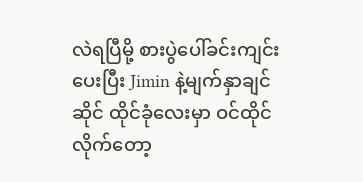လဲရပြီမို့ စားပွဲပေါ်ခင်းကျင်းပေးပြီး Jimin နဲ့မျက်နှာချင်ဆိုင် ထိုင်ခုံလေးမှာ ဝင်ထိုင်လိုက်တော့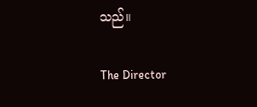သည်။

The Director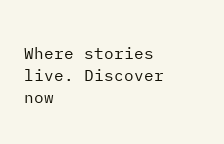Where stories live. Discover now